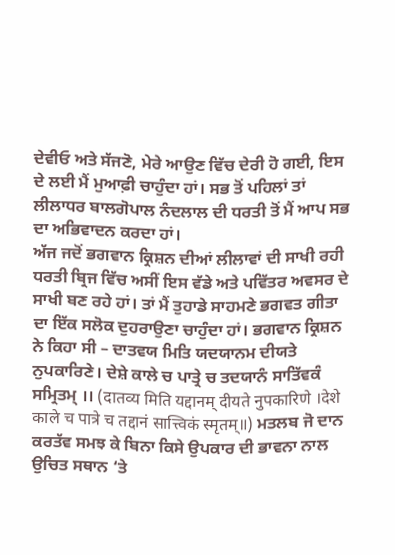ਦੇਵੀਓ ਅਤੇ ਸੱਜਣੋ, ਮੇਰੇ ਆਉਣ ਵਿੱਚ ਦੇਰੀ ਹੋ ਗਈ, ਇਸ ਦੇ ਲਈ ਮੈਂ ਮੁਆਫ਼ੀ ਚਾਹੁੰਦਾ ਹਾਂ। ਸਭ ਤੋਂ ਪਹਿਲਾਂ ਤਾਂ ਲੀਲਾਧਰ ਬਾਲਗੋਪਾਲ ਨੰਦਲਾਲ ਦੀ ਧਰਤੀ ਤੋਂ ਮੈਂ ਆਪ ਸਭ ਦਾ ਅਭਿਵਾਦਨ ਕਰਦਾ ਹਾਂ।
ਅੱਜ ਜਦੋਂ ਭਗਵਾਨ ਕ੍ਰਿਸ਼ਨ ਦੀਆਂ ਲੀਲਾਵਾਂ ਦੀ ਸਾਖੀ ਰਹੀ ਧਰਤੀ ਬ੍ਰਿਜ ਵਿੱਚ ਅਸੀਂ ਇਸ ਵੱਡੇ ਅਤੇ ਪਵਿੱਤਰ ਅਵਸਰ ਦੇ ਸਾਖੀ ਬਣ ਰਹੇ ਹਾਂ। ਤਾਂ ਮੈਂ ਤੁਹਾਡੇ ਸਾਹਮਣੇ ਭਗਵਤ ਗੀਤਾ ਦਾ ਇੱਕ ਸਲੋਕ ਦੁਹਰਾਉਣਾ ਚਾਹੁੰਦਾ ਹਾਂ। ਭਗਵਾਨ ਕ੍ਰਿਸ਼ਨ ਨੇ ਕਿਹਾ ਸੀ – ਦਾਤਵਯ ਮਿਤਿ ਯਦਯਾਨਮ ਦੀਯਤੇ ਨੁਪਕਾਰਿਣੇ। ਦੇਸ਼ੇ ਕਾਲੇ ਚ ਪਾਤ੍ਰੇ ਚ ਤਦਯਾਨੰ ਸਾਤਿੱਵਕੰ ਸਮ੍ਰਿਤਮ੍ ।। (दातव्य मिति यद्दानम् दीयते नुपकारिणे ।देशे काले च पात्रे च तद्दानं सात्त्विकं स्मृतम्॥) ਮਤਲਬ ਜੋ ਦਾਨ ਕਰਤੱਵ ਸਮਝ ਕੇ ਬਿਨਾ ਕਿਸੇ ਉਪਕਾਰ ਦੀ ਭਾਵਨਾ ਨਾਲ ਉਚਿਤ ਸਥਾਨ ‘ਤੇ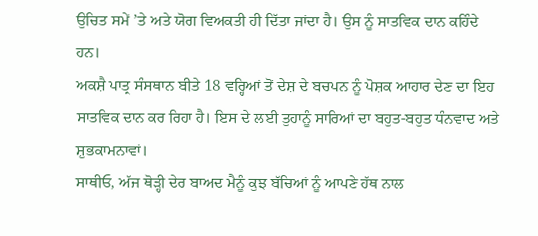ਉਚਿਤ ਸਮੇਂ ’ਤੇ ਅਤੇ ਯੋਗ ਵਿਅਕਤੀ ਹੀ ਦਿੱਤਾ ਜਾਂਦਾ ਹੈ। ਉਸ ਨੂੰ ਸਾਤਵਿਕ ਦਾਨ ਕਹਿੰਦੇ ਹਨ।
ਅਕਸ਼ੈ ਪਾਤ੍ਰ ਸੰਸਥਾਨ ਬੀਤੇ 18 ਵਰ੍ਹਿਆਂ ਤੋਂ ਦੇਸ਼ ਦੇ ਬਚਪਨ ਨੂੰ ਪੋਸ਼ਕ ਆਹਾਰ ਦੇਣ ਦਾ ਇਹ ਸਾਤਵਿਕ ਦਾਨ ਕਰ ਰਿਹਾ ਹੈ। ਇਸ ਦੇ ਲਈ ਤੁਹਾਨੂੰ ਸਾਰਿਆਂ ਦਾ ਬਹੁਤ-ਬਹੁਤ ਧੰਨਵਾਦ ਅਤੇ ਸ਼ੁਭਕਾਮਨਾਵਾਂ।
ਸਾਥੀਓ, ਅੱਜ ਥੋੜ੍ਹੀ ਦੇਰ ਬਾਅਦ ਮੈਨੂੰ ਕੁਝ ਬੱਚਿਆਂ ਨੂੰ ਆਪਣੇ ਹੱਥ ਨਾਲ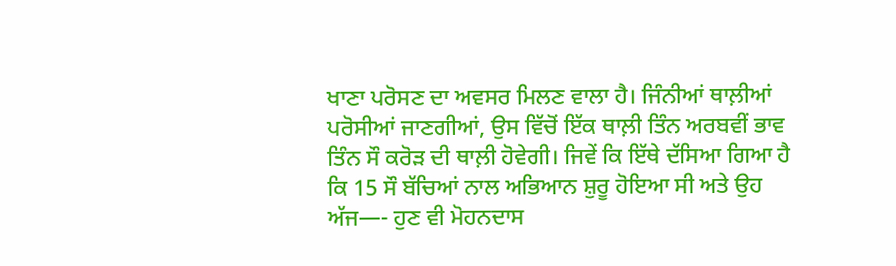ਖਾਣਾ ਪਰੋਸਣ ਦਾ ਅਵਸਰ ਮਿਲਣ ਵਾਲਾ ਹੈ। ਜਿੰਨੀਆਂ ਥਾਲ਼ੀਆਂ ਪਰੋਸੀਆਂ ਜਾਣਗੀਆਂ, ਉਸ ਵਿੱਚੋਂ ਇੱਕ ਥਾਲ਼ੀ ਤਿੰਨ ਅਰਬਵੀਂ ਭਾਵ ਤਿੰਨ ਸੌ ਕਰੋੜ ਦੀ ਥਾਲ਼ੀ ਹੋਵੇਗੀ। ਜਿਵੇਂ ਕਿ ਇੱਥੇ ਦੱਸਿਆ ਗਿਆ ਹੈ ਕਿ 15 ਸੌ ਬੱਚਿਆਂ ਨਾਲ ਅਭਿਆਨ ਸ਼ੁਰੂ ਹੋਇਆ ਸੀ ਅਤੇ ਉਹ ਅੱਜ—- ਹੁਣ ਵੀ ਮੋਹਨਦਾਸ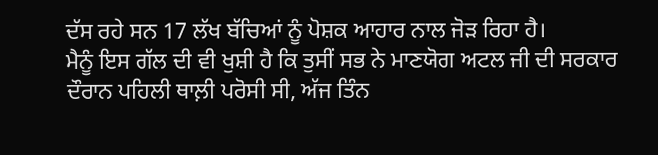ਦੱਸ ਰਹੇ ਸਨ 17 ਲੱਖ ਬੱਚਿਆਂ ਨੂੰ ਪੋਸ਼ਕ ਆਹਾਰ ਨਾਲ ਜੋੜ ਰਿਹਾ ਹੈ।
ਮੈਨੂੰ ਇਸ ਗੱਲ ਦੀ ਵੀ ਖੁਸ਼ੀ ਹੈ ਕਿ ਤੁਸੀਂ ਸਭ ਨੇ ਮਾਣਯੋਗ ਅਟਲ ਜੀ ਦੀ ਸਰਕਾਰ ਦੌਰਾਨ ਪਹਿਲੀ ਥਾਲ਼ੀ ਪਰੋਸੀ ਸੀ, ਅੱਜ ਤਿੰਨ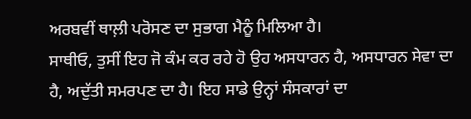ਅਰਬਵੀਂ ਥਾਲ਼ੀ ਪਰੋਸਣ ਦਾ ਸੁਭਾਗ ਮੈਨੂੰ ਮਿਲਿਆ ਹੈ।
ਸਾਥੀਓ, ਤੁਸੀਂ ਇਹ ਜੋ ਕੰਮ ਕਰ ਰਹੇ ਹੋ ਉਹ ਅਸਧਾਰਨ ਹੈ, ਅਸਧਾਰਨ ਸੇਵਾ ਦਾ ਹੈ, ਅਦੁੱਤੀ ਸਮਰਪਣ ਦਾ ਹੈ। ਇਹ ਸਾਡੇ ਉਨ੍ਹਾਂ ਸੰਸਕਾਰਾਂ ਦਾ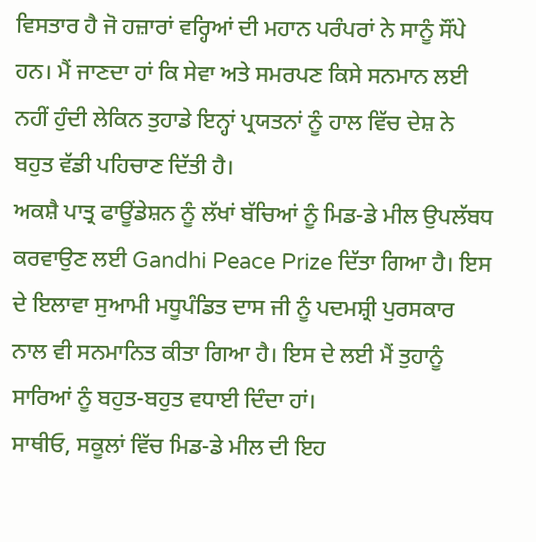ਵਿਸਤਾਰ ਹੈ ਜੋ ਹਜ਼ਾਰਾਂ ਵਰ੍ਹਿਆਂ ਦੀ ਮਹਾਨ ਪਰੰਪਰਾਂ ਨੇ ਸਾਨੂੰ ਸੌਂਪੇ ਹਨ। ਮੈਂ ਜਾਣਦਾ ਹਾਂ ਕਿ ਸੇਵਾ ਅਤੇ ਸਮਰਪਣ ਕਿਸੇ ਸਨਮਾਨ ਲਈ ਨਹੀਂ ਹੁੰਦੀ ਲੇਕਿਨ ਤੁਹਾਡੇ ਇਨ੍ਹਾਂ ਪ੍ਰਯਤਨਾਂ ਨੂੰ ਹਾਲ ਵਿੱਚ ਦੇਸ਼ ਨੇ ਬਹੁਤ ਵੱਡੀ ਪਹਿਚਾਣ ਦਿੱਤੀ ਹੈ।
ਅਕਸ਼ੈ ਪਾਤ੍ਰ ਫਾਊਂਡੇਸ਼ਨ ਨੂੰ ਲੱਖਾਂ ਬੱਚਿਆਂ ਨੂੰ ਮਿਡ-ਡੇ ਮੀਲ ਉਪਲੱਬਧ ਕਰਵਾਉਣ ਲਈ Gandhi Peace Prize ਦਿੱਤਾ ਗਿਆ ਹੈ। ਇਸ ਦੇ ਇਲਾਵਾ ਸੁਆਮੀ ਮਧੂਪੰਡਿਤ ਦਾਸ ਜੀ ਨੂੰ ਪਦਮਸ਼੍ਰੀ ਪੁਰਸਕਾਰ ਨਾਲ ਵੀ ਸਨਮਾਨਿਤ ਕੀਤਾ ਗਿਆ ਹੈ। ਇਸ ਦੇ ਲਈ ਮੈਂ ਤੁਹਾਨੂੰ ਸਾਰਿਆਂ ਨੂੰ ਬਹੁਤ-ਬਹੁਤ ਵਧਾਈ ਦਿੰਦਾ ਹਾਂ।
ਸਾਥੀਓ, ਸਕੂਲਾਂ ਵਿੱਚ ਮਿਡ-ਡੇ ਮੀਲ ਦੀ ਇਹ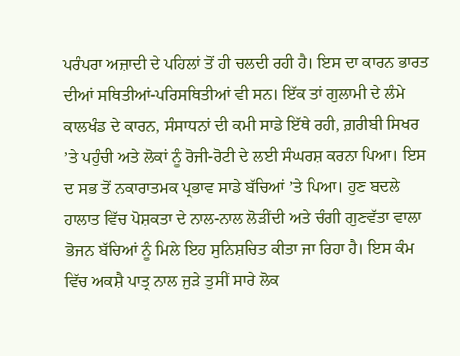ਪਰੰਪਰਾ ਅਜ਼ਾਦੀ ਦੇ ਪਹਿਲਾਂ ਤੋਂ ਹੀ ਚਲਦੀ ਰਹੀ ਹੈ। ਇਸ ਦਾ ਕਾਰਨ ਭਾਰਤ ਦੀਆਂ ਸਥਿਤੀਆਂ-ਪਰਿਸਥਿਤੀਆਂ ਵੀ ਸਨ। ਇੱਕ ਤਾਂ ਗੁਲਾਮੀ ਦੇ ਲੰਮੇ ਕਾਲਖੰਡ ਦੇ ਕਾਰਨ, ਸੰਸਾਧਨਾਂ ਦੀ ਕਮੀ ਸਾਡੇ ਇੱਥੇ ਰਹੀ, ਗ਼ਰੀਬੀ ਸਿਖਰ ’ਤੇ ਪਹੁੰਚੀ ਅਤੇ ਲੋਕਾਂ ਨੂੰ ਰੋਜੀ-ਰੋਟੀ ਦੇ ਲਈ ਸੰਘਰਸ਼ ਕਰਨਾ ਪਿਆ। ਇਸ ਦ ਸਭ ਤੋਂ ਨਕਾਰਾਤਮਕ ਪ੍ਰਭਾਵ ਸਾਡੇ ਬੱਚਿਆਂ ’ਤੇ ਪਿਆ। ਹੁਣ ਬਦਲੇ ਹਾਲਾਤ ਵਿੱਚ ਪੋਸ਼ਕਤਾ ਦੇ ਨਾਲ-ਨਾਲ ਲੋੜੀਂਦੀ ਅਤੇ ਚੰਗੀ ਗੁਣਵੱਤਾ ਵਾਲਾ ਭੋਜਨ ਬੱਚਿਆਂ ਨੂੰ ਮਿਲੇ ਇਹ ਸੁਨਿਸ਼ਚਿਤ ਕੀਤਾ ਜਾ ਰਿਹਾ ਹੈ। ਇਸ ਕੰਮ ਵਿੱਚ ਅਕਸ਼ੈ ਪਾਤ੍ਰ ਨਾਲ ਜੁੜੇ ਤੁਸੀਂ ਸਾਰੇ ਲੋਕ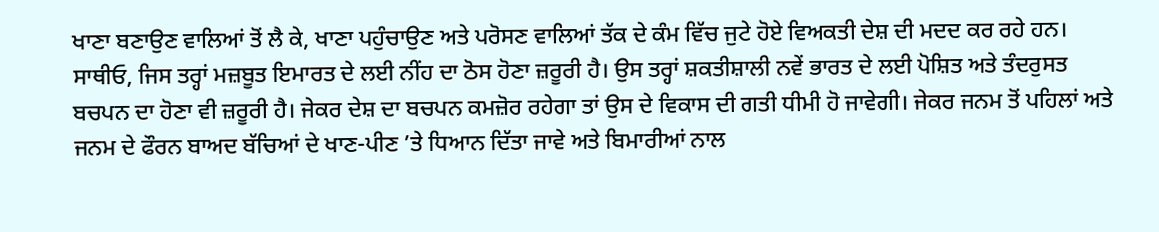ਖਾਣਾ ਬਣਾਉਣ ਵਾਲਿਆਂ ਤੋਂ ਲੈ ਕੇ, ਖਾਣਾ ਪਹੁੰਚਾਉਣ ਅਤੇ ਪਰੋਸਣ ਵਾਲਿਆਂ ਤੱਕ ਦੇ ਕੰਮ ਵਿੱਚ ਜੁਟੇ ਹੋਏ ਵਿਅਕਤੀ ਦੇਸ਼ ਦੀ ਮਦਦ ਕਰ ਰਹੇ ਹਨ।
ਸਾਥੀਓ, ਜਿਸ ਤਰ੍ਹਾਂ ਮਜ਼ਬੂਤ ਇਮਾਰਤ ਦੇ ਲਈ ਨੀਂਹ ਦਾ ਠੋਸ ਹੋਣਾ ਜ਼ਰੂਰੀ ਹੈ। ਉਸ ਤਰ੍ਹਾਂ ਸ਼ਕਤੀਸ਼ਾਲੀ ਨਵੇਂ ਭਾਰਤ ਦੇ ਲਈ ਪੋਸ਼ਿਤ ਅਤੇ ਤੰਦਰੁਸਤ ਬਚਪਨ ਦਾ ਹੋਣਾ ਵੀ ਜ਼ਰੂਰੀ ਹੈ। ਜੇਕਰ ਦੇਸ਼ ਦਾ ਬਚਪਨ ਕਮਜ਼ੋਰ ਰਹੇਗਾ ਤਾਂ ਉਸ ਦੇ ਵਿਕਾਸ ਦੀ ਗਤੀ ਧੀਮੀ ਹੋ ਜਾਵੇਗੀ। ਜੇਕਰ ਜਨਮ ਤੋਂ ਪਹਿਲਾਂ ਅਤੇ ਜਨਮ ਦੇ ਫੌਰਨ ਬਾਅਦ ਬੱਚਿਆਂ ਦੇ ਖਾਣ-ਪੀਣ ’ਤੇ ਧਿਆਨ ਦਿੱਤਾ ਜਾਵੇ ਅਤੇ ਬਿਮਾਰੀਆਂ ਨਾਲ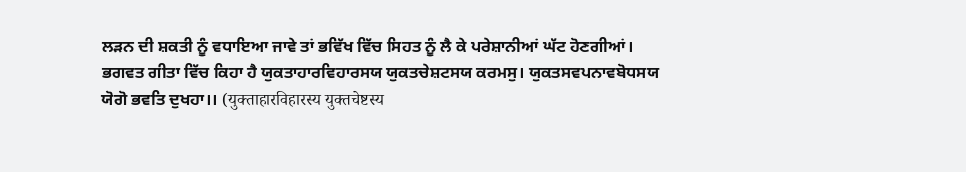ਲੜਨ ਦੀ ਸ਼ਕਤੀ ਨੂੰ ਵਧਾਇਆ ਜਾਵੇ ਤਾਂ ਭਵਿੱਖ ਵਿੱਚ ਸਿਹਤ ਨੂੰ ਲੈ ਕੇ ਪਰੇਸ਼ਾਨੀਆਂ ਘੱਟ ਹੋਣਗੀਆਂ।
ਭਗਵਤ ਗੀਤਾ ਵਿੱਚ ਕਿਹਾ ਹੈ ਯੁਕਤਾਹਾਰਵਿਹਾਰਸਯ ਯੁਕਤਚੇਸ਼ਟਸਯ ਕਰਮਸੁ। ਯੁਕਤਸਵਪਨਾਵਬੋਧਸਯ ਯੋਗੋ ਭਵਤਿ ਦੁਖਹਾ।। (युक्ताहारविहारस्य युक्तचेष्टस्य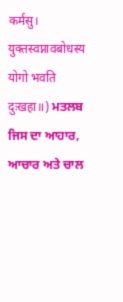कर्मसु। युक्तस्वप्नावबोधस्य योगो भवति दुःखहा॥) ਮਤਲਬ ਜਿਸ ਦਾ ਆਹਾਰ, ਆਚਾਰ ਅਤੇ ਚਾਲ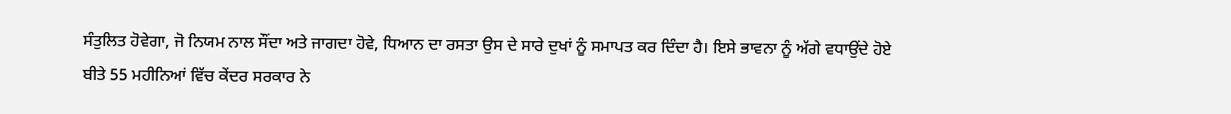ਸੰਤੁਲਿਤ ਹੋਵੇਗਾ, ਜੋ ਨਿਯਮ ਨਾਲ ਸੌਂਦਾ ਅਤੇ ਜਾਗਦਾ ਹੋਵੇ, ਧਿਆਨ ਦਾ ਰਸਤਾ ਉਸ ਦੇ ਸਾਰੇ ਦੁਖਾਂ ਨੂੰ ਸਮਾਪਤ ਕਰ ਦਿੰਦਾ ਹੈ। ਇਸੇ ਭਾਵਨਾ ਨੂੰ ਅੱਗੇ ਵਧਾਉਂਦੇ ਹੋਏ ਬੀਤੇ 55 ਮਹੀਨਿਆਂ ਵਿੱਚ ਕੇਂਦਰ ਸਰਕਾਰ ਨੇ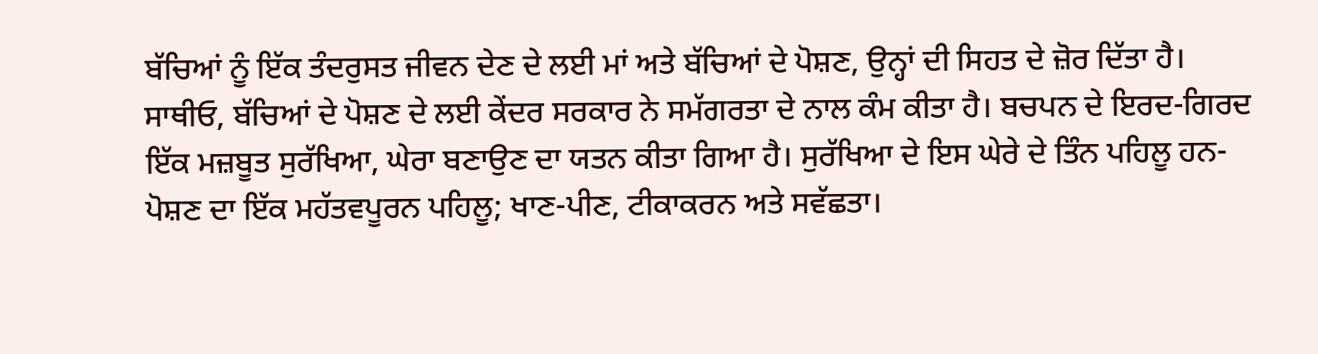ਬੱਚਿਆਂ ਨੂੰ ਇੱਕ ਤੰਦਰੁਸਤ ਜੀਵਨ ਦੇਣ ਦੇ ਲਈ ਮਾਂ ਅਤੇ ਬੱਚਿਆਂ ਦੇ ਪੋਸ਼ਣ, ਉਨ੍ਹਾਂ ਦੀ ਸਿਹਤ ਦੇ ਜ਼ੋਰ ਦਿੱਤਾ ਹੈ।
ਸਾਥੀਓ, ਬੱਚਿਆਂ ਦੇ ਪੋਸ਼ਣ ਦੇ ਲਈ ਕੇਂਦਰ ਸਰਕਾਰ ਨੇ ਸਮੱਗਰਤਾ ਦੇ ਨਾਲ ਕੰਮ ਕੀਤਾ ਹੈ। ਬਚਪਨ ਦੇ ਇਰਦ-ਗਿਰਦ ਇੱਕ ਮਜ਼ਬੂਤ ਸੁਰੱਖਿਆ, ਘੇਰਾ ਬਣਾਉਣ ਦਾ ਯਤਨ ਕੀਤਾ ਗਿਆ ਹੈ। ਸੁਰੱਖਿਆ ਦੇ ਇਸ ਘੇਰੇ ਦੇ ਤਿੰਨ ਪਹਿਲੂ ਹਨ- ਪੋਸ਼ਣ ਦਾ ਇੱਕ ਮਹੱਤਵਪੂਰਨ ਪਹਿਲੂ; ਖਾਣ-ਪੀਣ, ਟੀਕਾਕਰਨ ਅਤੇ ਸਵੱਛਤਾ।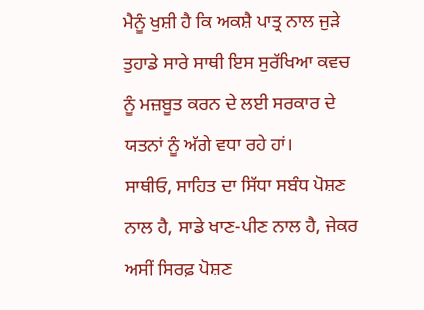ਮੈਨੂੰ ਖੁਸ਼ੀ ਹੈ ਕਿ ਅਕਸ਼ੈ ਪਾਤ੍ਰ ਨਾਲ ਜੁੜੇ ਤੁਹਾਡੇ ਸਾਰੇ ਸਾਥੀ ਇਸ ਸੁਰੱਖਿਆ ਕਵਚ ਨੂੰ ਮਜ਼ਬੂਤ ਕਰਨ ਦੇ ਲਈ ਸਰਕਾਰ ਦੇ ਯਤਨਾਂ ਨੂੰ ਅੱਗੇ ਵਧਾ ਰਹੇ ਹਾਂ।
ਸਾਥੀਓ, ਸਾਹਿਤ ਦਾ ਸਿੱਧਾ ਸਬੰਧ ਪੋਸ਼ਣ ਨਾਲ ਹੈ, ਸਾਡੇ ਖਾਣ-ਪੀਣ ਨਾਲ ਹੈ, ਜੇਕਰ ਅਸੀਂ ਸਿਰਫ਼ ਪੋਸ਼ਣ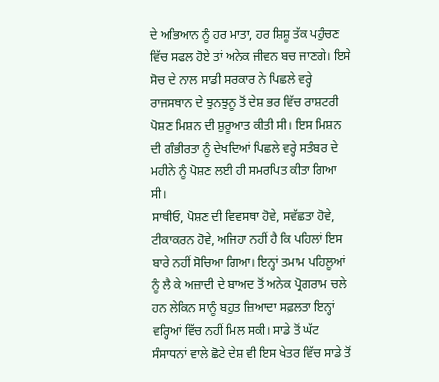ਦੇ ਅਭਿਆਨ ਨੂੰ ਹਰ ਮਾਤਾ, ਹਰ ਸ਼ਿਸ਼ੂ ਤੱਕ ਪਹੁੰਚਣ ਵਿੱਚ ਸਫਲ ਹੋਏ ਤਾਂ ਅਨੇਕ ਜੀਵਨ ਬਚ ਜਾਣਗੇ। ਇਸੇ ਸੋਚ ਦੇ ਨਾਲ ਸਾਡੀ ਸਰਕਾਰ ਨੇ ਪਿਛਲੇ ਵਰ੍ਹੇ ਰਾਜਸਥਾਨ ਦੇ ਝੁਨਝੁਨੂ ਤੋਂ ਦੇਸ਼ ਭਰ ਵਿੱਚ ਰਾਸ਼ਟਰੀ ਪੋਸ਼ਣ ਮਿਸ਼ਨ ਦੀ ਸ਼ੁਰੂਆਤ ਕੀਤੀ ਸੀ। ਇਸ ਮਿਸ਼ਨ ਦੀ ਗੰਭੀਰਤਾ ਨੂੰ ਦੇਖਦਿਆਂ ਪਿਛਲੇ ਵਰ੍ਹੇ ਸਤੰਬਰ ਦੇ ਮਹੀਨੇ ਨੂੰ ਪੋਸ਼ਣ ਲਈ ਹੀ ਸਮਰਪਿਤ ਕੀਤਾ ਗਿਆ ਸੀ।
ਸਾਥੀਓ, ਪੋਸ਼ਣ ਦੀ ਵਿਵਸਥਾ ਹੋਵੇ, ਸਵੱਛਤਾ ਹੋਵੇ, ਟੀਕਾਕਰਨ ਹੋਵੇ, ਅਜਿਹਾ ਨਹੀਂ ਹੈ ਕਿ ਪਹਿਲਾਂ ਇਸ ਬਾਰੇ ਨਹੀਂ ਸੋਚਿਆ ਗਿਆ। ਇਨ੍ਹਾਂ ਤਮਾਮ ਪਹਿਲੂਆਂ ਨੂੰ ਲੈ ਕੇ ਅਜ਼ਾਦੀ ਦੇ ਬਾਅਦ ਤੋਂ ਅਨੇਕ ਪ੍ਰੋਗਰਾਮ ਚਲੇ ਹਨ ਲੇਕਿਨ ਸਾਨੂੰ ਬਹੁਤ ਜ਼ਿਆਦਾ ਸਫ਼ਲਤਾ ਇਨ੍ਹਾਂ ਵਰ੍ਹਿਆਂ ਵਿੱਚ ਨਹੀਂ ਮਿਲ ਸਕੀ। ਸਾਡੇ ਤੋਂ ਘੱਟ ਸੰਸਾਧਨਾਂ ਵਾਲੇ ਛੋਟੇ ਦੇਸ਼ ਵੀ ਇਸ ਖੇਤਰ ਵਿੱਚ ਸਾਡੇ ਤੋਂ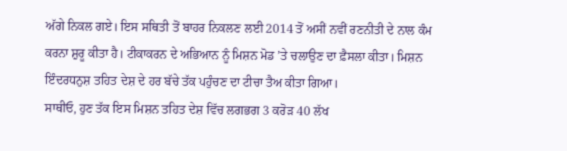ਅੱਗੇ ਨਿਕਲ ਗਏ। ਇਸ ਸਥਿਤੀ ਤੋਂ ਬਾਹਰ ਨਿਕਲਣ ਲਈ 2014 ਤੋਂ ਅਸੀਂ ਨਵੀਂ ਰਣਨੀਤੀ ਦੇ ਨਾਲ ਕੰਮ ਕਰਨਾ ਸ਼ੁਰੂ ਕੀਤਾ ਹੈ। ਟੀਕਾਕਰਨ ਦੇ ਅਭਿਆਨ ਨੂੰ ਮਿਸ਼ਨ ਮੋਡ ’ਤੇ ਚਲਾਉਣ ਦਾ ਫ਼ੈਸਲਾ ਕੀਤਾ। ਮਿਸ਼ਨ ਇੰਦਰਧਨੁਸ਼ ਤਹਿਤ ਦੇਸ਼ ਦੇ ਹਰ ਬੱਚੇ ਤੱਕ ਪਹੁੰਚਣ ਦਾ ਟੀਚਾ ਤੈਅ ਕੀਤਾ ਗਿਆ।
ਸਾਥੀਓ, ਹੁਣ ਤੱਕ ਇਸ ਮਿਸ਼ਨ ਤਹਿਤ ਦੇਸ਼ ਵਿੱਚ ਲਗਭਗ 3 ਕਰੋੜ 40 ਲੱਖ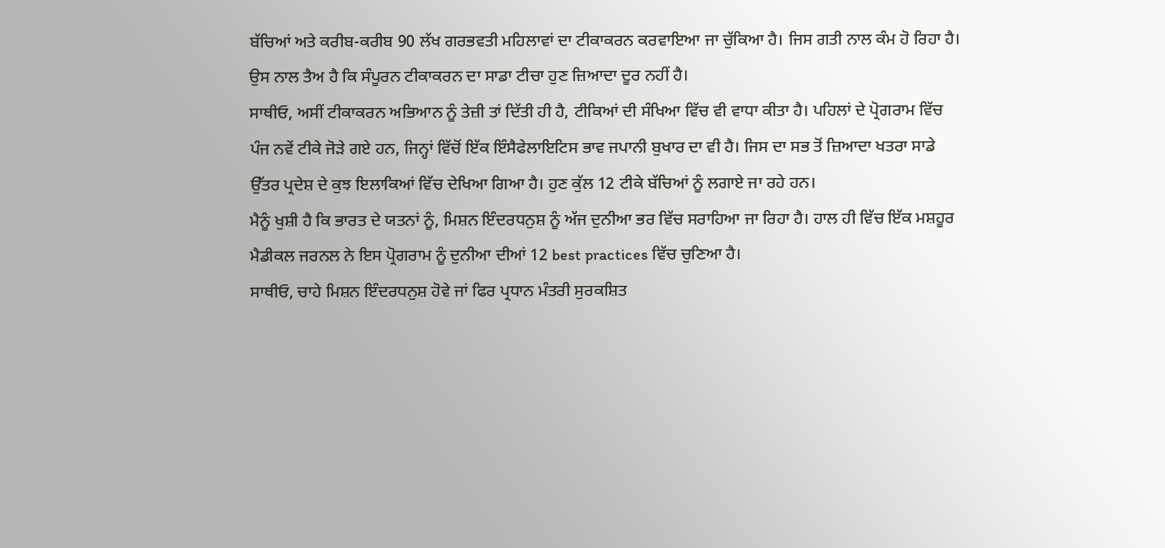ਬੱਚਿਆਂ ਅਤੇ ਕਰੀਬ-ਕਰੀਬ 90 ਲੱਖ ਗਰਭਵਤੀ ਮਹਿਲਾਵਾਂ ਦਾ ਟੀਕਾਕਰਨ ਕਰਵਾਇਆ ਜਾ ਚੁੱਕਿਆ ਹੈ। ਜਿਸ ਗਤੀ ਨਾਲ ਕੰਮ ਹੋ ਰਿਹਾ ਹੈ। ਉਸ ਨਾਲ ਤੈਅ ਹੈ ਕਿ ਸੰਪੂਰਨ ਟੀਕਾਕਰਨ ਦਾ ਸਾਡਾ ਟੀਚਾ ਹੁਣ ਜ਼ਿਆਦਾ ਦੂਰ ਨਹੀਂ ਹੈ।
ਸਾਥੀਓ, ਅਸੀਂ ਟੀਕਾਕਰਨ ਅਭਿਆਨ ਨੂੰ ਤੇਜ਼ੀ ਤਾਂ ਦਿੱਤੀ ਹੀ ਹੈ, ਟੀਕਿਆਂ ਦੀ ਸੰਖਿਆ ਵਿੱਚ ਵੀ ਵਾਧਾ ਕੀਤਾ ਹੈ। ਪਹਿਲਾਂ ਦੇ ਪ੍ਰੋਗਰਾਮ ਵਿੱਚ ਪੰਜ ਨਵੇਂ ਟੀਕੇ ਜੋੜੇ ਗਏ ਹਨ, ਜਿਨ੍ਹਾਂ ਵਿੱਚੋਂ ਇੱਕ ਇੰਸੈਫੇਲਾਇਟਿਸ ਭਾਵ ਜਪਾਨੀ ਬੁਖਾਰ ਦਾ ਵੀ ਹੈ। ਜਿਸ ਦਾ ਸਭ ਤੋਂ ਜ਼ਿਆਦਾ ਖਤਰਾ ਸਾਡੇ ਉੱਤਰ ਪ੍ਰਦੇਸ਼ ਦੇ ਕੁਝ ਇਲਾਕਿਆਂ ਵਿੱਚ ਦੇਖਿਆ ਗਿਆ ਹੈ। ਹੁਣ ਕੁੱਲ 12 ਟੀਕੇ ਬੱਚਿਆਂ ਨੂੰ ਲਗਾਏ ਜਾ ਰਹੇ ਹਨ।
ਮੈਨੂੰ ਖੁਸ਼ੀ ਹੈ ਕਿ ਭਾਰਤ ਦੇ ਯਤਨਾਂ ਨੂੰ, ਮਿਸ਼ਨ ਇੰਦਰਧਨੁਸ਼ ਨੂੰ ਅੱਜ ਦੁਨੀਆ ਭਰ ਵਿੱਚ ਸਰਾਹਿਆ ਜਾ ਰਿਹਾ ਹੈ। ਹਾਲ ਹੀ ਵਿੱਚ ਇੱਕ ਮਸ਼ਹੂਰ ਮੈਡੀਕਲ ਜਰਨਲ ਨੇ ਇਸ ਪ੍ਰੋਗਰਾਮ ਨੂੰ ਦੁਨੀਆ ਦੀਆਂ 12 best practices ਵਿੱਚ ਚੁਣਿਆ ਹੈ।
ਸਾਥੀਓ, ਚਾਹੇ ਮਿਸ਼ਨ ਇੰਦਰਧਨੁਸ਼ ਹੋਵੇ ਜਾਂ ਫਿਰ ਪ੍ਰਧਾਨ ਮੰਤਰੀ ਸੁਰਕਸ਼ਿਤ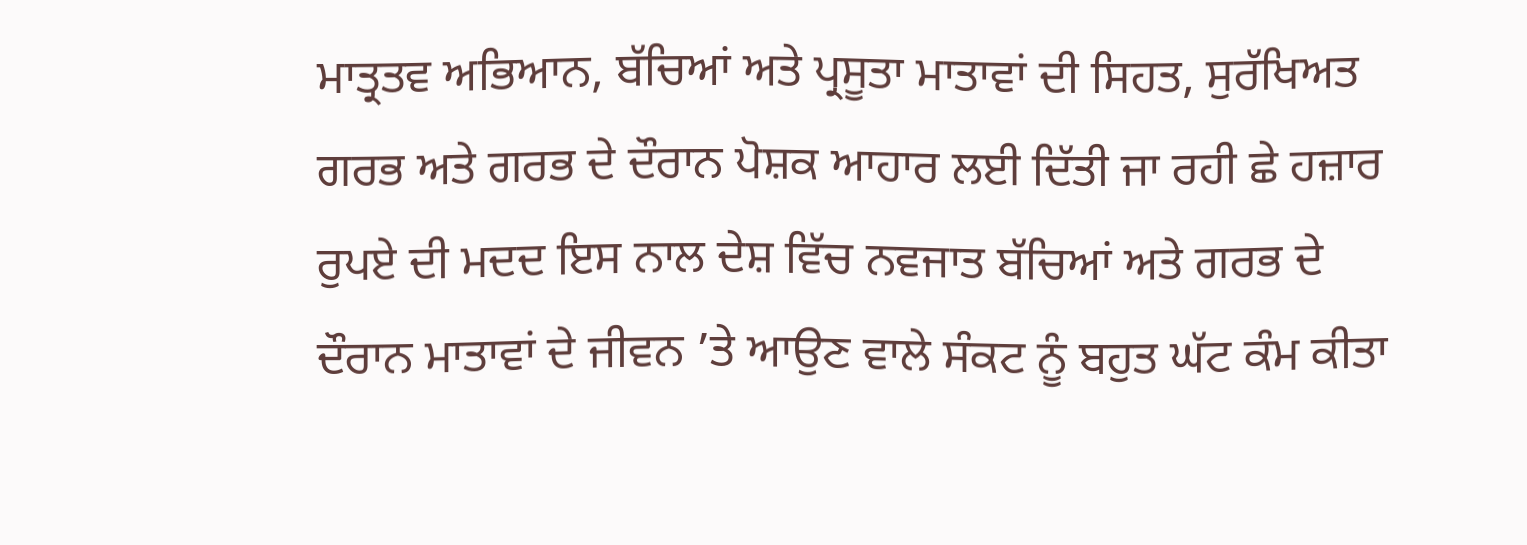ਮਾਤ੍ਰਤਵ ਅਭਿਆਨ, ਬੱਚਿਆਂ ਅਤੇ ਪ੍ਰਸੂਤਾ ਮਾਤਾਵਾਂ ਦੀ ਸਿਹਤ, ਸੁਰੱਖਿਅਤ ਗਰਭ ਅਤੇ ਗਰਭ ਦੇ ਦੌਰਾਨ ਪੋਸ਼ਕ ਆਹਾਰ ਲਈ ਦਿੱਤੀ ਜਾ ਰਹੀ ਛੇ ਹਜ਼ਾਰ ਰੁਪਏ ਦੀ ਮਦਦ ਇਸ ਨਾਲ ਦੇਸ਼ ਵਿੱਚ ਨਵਜਾਤ ਬੱਚਿਆਂ ਅਤੇ ਗਰਭ ਦੇ ਦੌਰਾਨ ਮਾਤਾਵਾਂ ਦੇ ਜੀਵਨ ’ਤੇ ਆਉਣ ਵਾਲੇ ਸੰਕਟ ਨੂੰ ਬਹੁਤ ਘੱਟ ਕੰਮ ਕੀਤਾ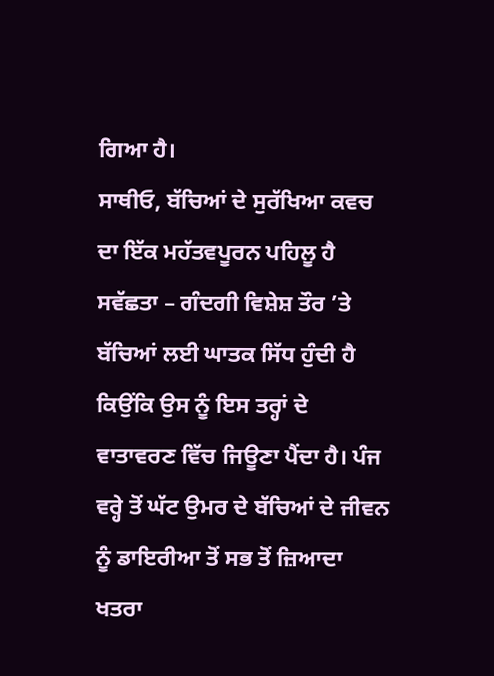ਗਿਆ ਹੈ।
ਸਾਥੀਓ, ਬੱਚਿਆਂ ਦੇ ਸੁਰੱਖਿਆ ਕਵਚ ਦਾ ਇੱਕ ਮਹੱਤਵਪੂਰਨ ਪਹਿਲੂ ਹੈ ਸਵੱਛਤਾ – ਗੰਦਗੀ ਵਿਸ਼ੇਸ਼ ਤੌਰ ’ਤੇ ਬੱਚਿਆਂ ਲਈ ਘਾਤਕ ਸਿੱਧ ਹੁੰਦੀ ਹੈ ਕਿਉਂਕਿ ਉਸ ਨੂੰ ਇਸ ਤਰ੍ਹਾਂ ਦੇ ਵਾਤਾਵਰਣ ਵਿੱਚ ਜਿਊਣਾ ਪੈਂਦਾ ਹੈ। ਪੰਜ ਵਰ੍ਹੇ ਤੋਂ ਘੱਟ ਉਮਰ ਦੇ ਬੱਚਿਆਂ ਦੇ ਜੀਵਨ ਨੂੰ ਡਾਇਰੀਆ ਤੋਂ ਸਭ ਤੋਂ ਜ਼ਿਆਦਾ ਖਤਰਾ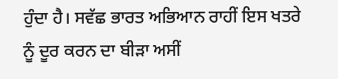ਹੁੰਦਾ ਹੈ। ਸਵੱਛ ਭਾਰਤ ਅਭਿਆਨ ਰਾਹੀਂ ਇਸ ਖਤਰੇ ਨੂੰ ਦੂਰ ਕਰਨ ਦਾ ਬੀੜਾ ਅਸੀਂ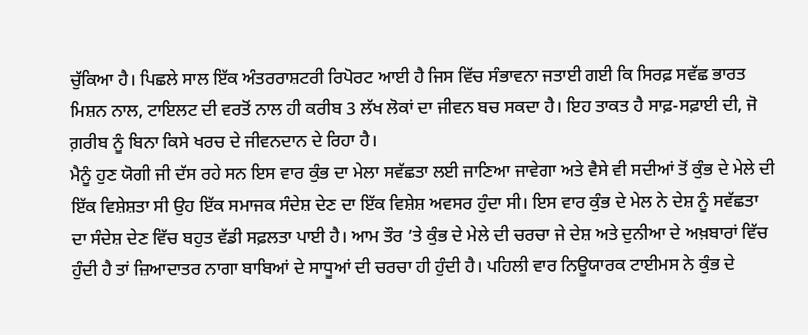ਚੁੱਕਿਆ ਹੈ। ਪਿਛਲੇ ਸਾਲ ਇੱਕ ਅੰਤਰਰਾਸ਼ਟਰੀ ਰਿਪੋਰਟ ਆਈ ਹੈ ਜਿਸ ਵਿੱਚ ਸੰਭਾਵਨਾ ਜਤਾਈ ਗਈ ਕਿ ਸਿਰਫ਼ ਸਵੱਛ ਭਾਰਤ ਮਿਸ਼ਨ ਨਾਲ, ਟਾਇਲਟ ਦੀ ਵਰਤੋਂ ਨਾਲ ਹੀ ਕਰੀਬ 3 ਲੱਖ ਲੋਕਾਂ ਦਾ ਜੀਵਨ ਬਚ ਸਕਦਾ ਹੈ। ਇਹ ਤਾਕਤ ਹੈ ਸਾਫ਼-ਸਫ਼ਾਈ ਦੀ, ਜੋ ਗ਼ਰੀਬ ਨੂੰ ਬਿਨਾ ਕਿਸੇ ਖਰਚ ਦੇ ਜੀਵਨਦਾਨ ਦੇ ਰਿਹਾ ਹੈ।
ਮੈਨੂੰ ਹੁਣ ਯੋਗੀ ਜੀ ਦੱਸ ਰਹੇ ਸਨ ਇਸ ਵਾਰ ਕੁੰਭ ਦਾ ਮੇਲਾ ਸਵੱਛਤਾ ਲਈ ਜਾਣਿਆ ਜਾਵੇਗਾ ਅਤੇ ਵੈਸੇ ਵੀ ਸਦੀਆਂ ਤੋਂ ਕੁੰਭ ਦੇ ਮੇਲੇ ਦੀ ਇੱਕ ਵਿਸ਼ੇਸ਼ਤਾ ਸੀ ਉਹ ਇੱਕ ਸਮਾਜਕ ਸੰਦੇਸ਼ ਦੇਣ ਦਾ ਇੱਕ ਵਿਸ਼ੇਸ਼ ਅਵਸਰ ਹੁੰਦਾ ਸੀ। ਇਸ ਵਾਰ ਕੁੰਭ ਦੇ ਮੇਲ ਨੇ ਦੇਸ਼ ਨੂੰ ਸਵੱਛਤਾ ਦਾ ਸੰਦੇਸ਼ ਦੇਣ ਵਿੱਚ ਬਹੁਤ ਵੱਡੀ ਸਫ਼ਲਤਾ ਪਾਈ ਹੈ। ਆਮ ਤੌਰ ’ਤੇ ਕੁੰਭ ਦੇ ਮੇਲੇ ਦੀ ਚਰਚਾ ਜੇ ਦੇਸ਼ ਅਤੇ ਦੁਨੀਆ ਦੇ ਅਖ਼ਬਾਰਾਂ ਵਿੱਚ ਹੁੰਦੀ ਹੈ ਤਾਂ ਜ਼ਿਆਦਾਤਰ ਨਾਗਾ ਬਾਬਿਆਂ ਦੇ ਸਾਧੂਆਂ ਦੀ ਚਰਚਾ ਹੀ ਹੁੰਦੀ ਹੈ। ਪਹਿਲੀ ਵਾਰ ਨਿਊਯਾਰਕ ਟਾਈਮਸ ਨੇ ਕੁੰਭ ਦੇ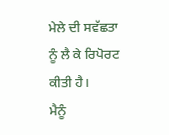ਮੇਲੇ ਦੀ ਸਵੱਛਤਾ ਨੂੰ ਲੈ ਕੇ ਰਿਪੋਰਟ ਕੀਤੀ ਹੈ।
ਮੈਨੂੰ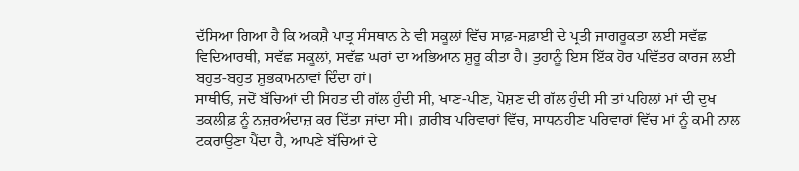ਦੱਸਿਆ ਗਿਆ ਹੈ ਕਿ ਅਕਸ਼ੈ ਪਾਤ੍ਰ ਸੰਸਥਾਨ ਨੇ ਵੀ ਸਕੂਲਾਂ ਵਿੱਚ ਸਾਫ਼-ਸਫ਼ਾਈ ਦੇ ਪ੍ਰਤੀ ਜਾਗਰੂਕਤਾ ਲਈ ਸਵੱਛ ਵਿਦਿਆਰਥੀ, ਸਵੱਛ ਸਕੂਲਾਂ, ਸਵੱਛ ਘਰਾਂ ਦਾ ਅਭਿਆਨ ਸ਼ੁਰੂ ਕੀਤਾ ਹੈ। ਤੁਹਾਨੂੰ ਇਸ ਇੱਕ ਹੋਰ ਪਵਿੱਤਰ ਕਾਰਜ ਲਈ ਬਹੁਤ-ਬਹੁਤ ਸ਼ੁਭਕਾਮਨਾਵਾਂ ਦਿੰਦਾ ਹਾਂ।
ਸਾਥੀਓ, ਜਦੋਂ ਬੱਚਿਆਂ ਦੀ ਸਿਹਤ ਦੀ ਗੱਲ ਹੁੰਦੀ ਸੀ, ਖਾਣ-ਪੀਣ, ਪੋਸ਼ਣ ਦੀ ਗੱਲ ਹੁੰਦੀ ਸੀ ਤਾਂ ਪਹਿਲਾਂ ਮਾਂ ਦੀ ਦੁਖ ਤਕਲੀਫ਼ ਨੂੰ ਨਜ਼ਰਅੰਦਾਜ਼ ਕਰ ਦਿੱਤਾ ਜਾਂਦਾ ਸੀ। ਗ਼ਰੀਬ ਪਰਿਵਾਰਾਂ ਵਿੱਚ, ਸਾਧਨਹੀਣ ਪਰਿਵਾਰਾਂ ਵਿੱਚ ਮਾਂ ਨੂੰ ਕਮੀ ਨਾਲ ਟਕਰਾਉਣਾ ਪੈਂਦਾ ਹੈ, ਆਪਣੇ ਬੱਚਿਆਂ ਦੇ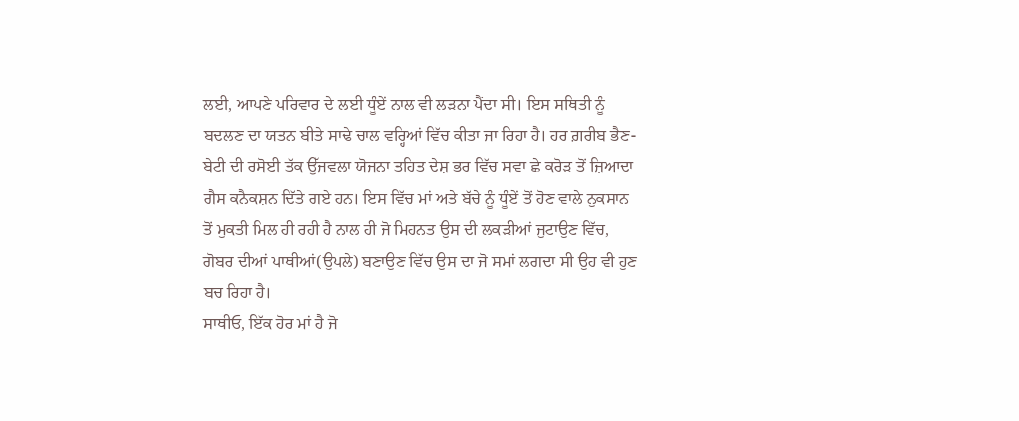ਲਈ, ਆਪਣੇ ਪਰਿਵਾਰ ਦੇ ਲਈ ਧੂੰਏਂ ਨਾਲ ਵੀ ਲੜਨਾ ਪੈਂਦਾ ਸੀ। ਇਸ ਸਥਿਤੀ ਨੂੰ ਬਦਲਣ ਦਾ ਯਤਨ ਬੀਤੇ ਸਾਢੇ ਚਾਲ ਵਰ੍ਹਿਆਂ ਵਿੱਚ ਕੀਤਾ ਜਾ ਰਿਹਾ ਹੈ। ਹਰ ਗ਼ਰੀਬ ਭੈਣ-ਬੇਟੀ ਦੀ ਰਸੋਈ ਤੱਕ ਉੱਜਵਲਾ ਯੋਜਨਾ ਤਹਿਤ ਦੇਸ਼ ਭਰ ਵਿੱਚ ਸਵਾ ਛੇ ਕਰੋੜ ਤੋਂ ਜ਼ਿਆਦਾ ਗੈਸ ਕਨੈਕਸ਼ਨ ਦਿੱਤੇ ਗਏ ਹਨ। ਇਸ ਵਿੱਚ ਮਾਂ ਅਤੇ ਬੱਚੇ ਨੂੰ ਧੂੰਏਂ ਤੋਂ ਹੋਣ ਵਾਲੇ ਨੁਕਸਾਨ ਤੋਂ ਮੁਕਤੀ ਮਿਲ ਹੀ ਰਹੀ ਹੈ ਨਾਲ ਹੀ ਜੋ ਮਿਹਨਤ ਉਸ ਦੀ ਲਕੜੀਆਂ ਜੁਟਾਉਣ ਵਿੱਚ, ਗੋਬਰ ਦੀਆਂ ਪਾਥੀਆਂ(ਉਪਲੇ) ਬਣਾਉਣ ਵਿੱਚ ਉਸ ਦਾ ਜੋ ਸਮਾਂ ਲਗਦਾ ਸੀ ਉਹ ਵੀ ਹੁਣ ਬਚ ਰਿਹਾ ਹੈ।
ਸਾਥੀਓ, ਇੱਕ ਹੋਰ ਮਾਂ ਹੈ ਜੋ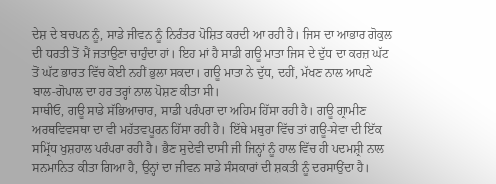ਦੇਸ਼ ਦੇ ਬਚਪਨ ਨੂੰ, ਸਾਡੇ ਜੀਵਨ ਨੂੰ ਨਿਰੰਤਰ ਪੋਸ਼ਿਤ ਕਰਦੀ ਆ ਰਹੀ ਹੈ। ਜਿਸ ਦਾ ਆਭਾਰ ਗੋਕੁਲ ਦੀ ਧਰਤੀ ਤੋਂ ਮੈਂ ਜਤਾਉਣਾ ਚਾਹੁੰਦਾ ਹਾਂ। ਇਹ ਮਾਂ ਹੈ ਸਾਡੀ ਗਊ ਮਾਤਾ ਜਿਸ ਦੇ ਦੁੱਧ ਦਾ ਕਰਜ਼ ਘੱਟ ਤੋਂ ਘੱਟ ਭਾਰਤ ਵਿੱਚ ਕੋਈ ਨਹੀਂ ਭੁਲਾ ਸਕਦਾ। ਗਊ ਮਾਤਾ ਨੇ ਦੁੱਧ, ਦਹੀਂ, ਮੱਖਣ ਨਾਲ ਆਪਣੇ ਬਾਲ-ਗੋਪਾਲ ਦਾ ਹਰ ਤਰ੍ਹਾਂ ਨਾਲ ਪੋਸ਼ਣ ਕੀਤਾ ਸੀ।
ਸਾਥੀਓ, ਗਊ ਸਾਡੇ ਸੱਭਿਆਚਾਰ, ਸਾਡੀ ਪਰੰਪਰਾ ਦਾ ਅਹਿਮ ਹਿੱਸਾ ਰਹੀ ਹੈ। ਗਊ ਗ੍ਰਾਮੀਣ ਅਰਥਵਿਵਸਥਾ ਦਾ ਵੀ ਮਹੱਤਵਪੂਰਨ ਹਿੱਸਾ ਰਹੀ ਹੈ। ਇੱਥੇ ਮਥੁਰਾ ਵਿੱਚ ਤਾਂ ਗਊ-ਸੇਵਾ ਦੀ ਇੱਕ ਸਮ੍ਰਿੱਧ ਖੁਸ਼ਹਾਲ ਪਰੰਪਰਾ ਰਹੀ ਹੈ। ਭੈਣ ਸੁਦੇਵੀ ਦਾਸੀ ਜੀ ਜਿਨ੍ਹਾਂ ਨੂੰ ਹਾਲ ਵਿੱਚ ਹੀ ਪਦਮਸ਼੍ਰੀ ਨਾਲ ਸਨਮਾਨਿਤ ਕੀਤਾ ਗਿਆ ਹੈ, ਉਨ੍ਹਾਂ ਦਾ ਜੀਵਨ ਸਾਡੇ ਸੰਸਕਾਰਾਂ ਦੀ ਸ਼ਕਤੀ ਨੂੰ ਦਰਸਾਉਂਦਾ ਹੈ।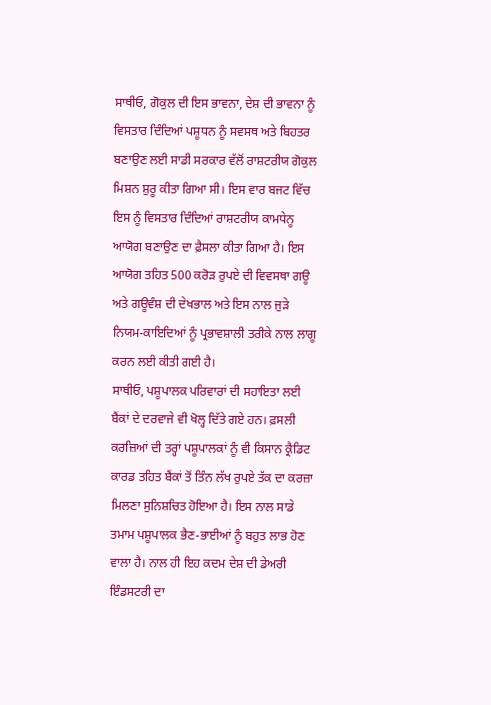ਸਾਥੀਓ, ਗੋਕੁਲ ਦੀ ਇਸ ਭਾਵਨਾ, ਦੇਸ਼ ਦੀ ਭਾਵਨਾ ਨੂੰ ਵਿਸਤਾਰ ਦਿੰਦਿਆਂ ਪਸ਼ੂਧਨ ਨੂੰ ਸਵਸਥ ਅਤੇ ਬਿਹਤਰ ਬਣਾਉਣ ਲਈ ਸਾਡੀ ਸਰਕਾਰ ਵੱਲੋਂ ਰਾਸ਼ਟਰੀਯ ਗੋਕੁਲ ਮਿਸ਼ਨ ਸ਼ੁਰੂ ਕੀਤਾ ਗਿਆ ਸੀ। ਇਸ ਵਾਰ ਬਜਟ ਵਿੱਚ ਇਸ ਨੂੰ ਵਿਸਤਾਰ ਦਿੰਦਿਆਂ ਰਾਸ਼ਟਰੀਯ ਕਾਮਧੇਨੂ ਆਯੋਗ ਬਣਾਉਣ ਦਾ ਫ਼ੈਸਲਾ ਕੀਤਾ ਗਿਆ ਹੈ। ਇਸ ਆਯੋਗ ਤਹਿਤ 500 ਕਰੋੜ ਰੁਪਏ ਦੀ ਵਿਵਸਥਾ ਗਊ ਅਤੇ ਗਊਵੰਸ਼ ਦੀ ਦੇਖਭਾਲ ਅਤੇ ਇਸ ਨਾਲ ਜੁੜੇ ਨਿਯਮ-ਕਾਇਦਿਆਂ ਨੂੰ ਪ੍ਰਭਾਵਸ਼ਾਲੀ ਤਰੀਕੇ ਨਾਲ ਲਾਗੂ ਕਰਨ ਲਈ ਕੀਤੀ ਗਈ ਹੈ।
ਸਾਥੀਓ, ਪਸ਼ੂਪਾਲਕ ਪਰਿਵਾਰਾਂ ਦੀ ਸਹਾਇਤਾ ਲਈ ਬੈਂਕਾਂ ਦੇ ਦਰਵਾਜੇ ਵੀ ਖੋਲ੍ਹ ਦਿੱਤੇ ਗਏ ਹਨ। ਫ਼ਸਲੀ ਕਰਜ਼ਿਆਂ ਦੀ ਤਰ੍ਹਾਂ ਪਸ਼ੂਪਾਲਕਾਂ ਨੂੰ ਵੀ ਕਿਸਾਨ ਕ੍ਰੈਡਿਟ ਕਾਰਡ ਤਹਿਤ ਬੈਂਕਾਂ ਤੋਂ ਤਿੰਨ ਲੱਖ ਰੁਪਏ ਤੱਕ ਦਾ ਕਰਜ਼ਾ ਮਿਲਣਾ ਸੁਨਿਸ਼ਚਿਤ ਹੋਇਆ ਹੈ। ਇਸ ਨਾਲ ਸਾਡੇ ਤਮਾਮ ਪਸ਼ੂਪਾਲਕ ਭੈਣ-ਭਾਈਆਂ ਨੂੰ ਬਹੁਤ ਲਾਭ ਹੋਣ ਵਾਲਾ ਹੈ। ਨਾਲ ਹੀ ਇਹ ਕਦਮ ਦੇਸ਼ ਦੀ ਡੇਅਰੀ ਇੰਡਸਟਰੀ ਦਾ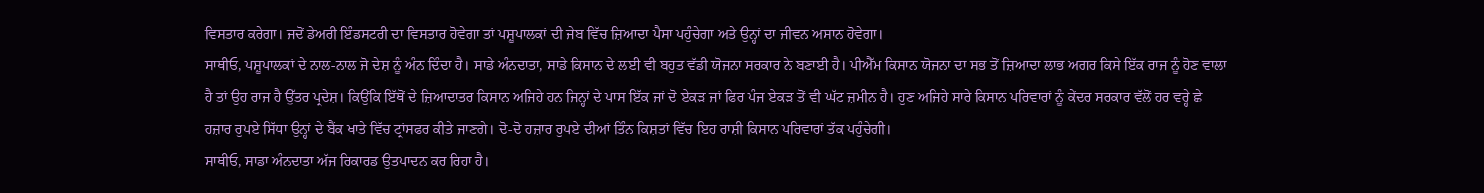ਵਿਸਤਾਰ ਕਰੇਗਾ। ਜਦੋਂ ਡੇਅਰੀ ਇੰਡਸਟਰੀ ਦਾ ਵਿਸਤਾਰ ਹੋਵੇਗਾ ਤਾਂ ਪਸ਼ੂਪਾਲਕਾਂ ਦੀ ਜੇਬ ਵਿੱਚ ਜ਼ਿਆਦਾ ਪੈਸਾ ਪਹੁੰਚੇਗਾ ਅਤੇ ਉਨ੍ਹਾਂ ਦਾ ਜੀਵਨ ਅਸਾਨ ਹੋਵੇਗਾ।
ਸਾਥੀਓ, ਪਸ਼ੂਪਾਲਕਾਂ ਦੇ ਨਾਲ-ਨਾਲ ਜੋ ਦੇਸ਼ ਨੂੰ ਅੰਨ ਦਿੰਦਾ ਹੈ। ਸਾਡੇ ਅੰਨਦਾਤਾ, ਸਾਡੇ ਕਿਸਾਨ ਦੇ ਲਈ ਵੀ ਬਹੁਤ ਵੱਡੀ ਯੋਜਨਾ ਸਰਕਾਰ ਨੇ ਬਣਾਈ ਹੈ। ਪੀਐੱਮ ਕਿਸਾਨ ਯੋਜਨਾ ਦਾ ਸਭ ਤੋਂ ਜ਼ਿਆਦਾ ਲਾਭ ਅਗਰ ਕਿਸੇ ਇੱਕ ਰਾਜ ਨੂੰ ਹੋਣ ਵਾਲਾ ਹੈ ਤਾਂ ਉਹ ਰਾਜ ਹੈ ਉੱਤਰ ਪ੍ਰਦੇਸ਼। ਕਿਉਂਕਿ ਇੱਥੋਂ ਦੇ ਜ਼ਿਆਦਾਤਰ ਕਿਸਾਨ ਅਜਿਹੇ ਹਨ ਜਿਨ੍ਹਾਂ ਦੇ ਪਾਸ ਇੱਕ ਜਾਂ ਦੋ ਏਕੜ ਜਾਂ ਫਿਰ ਪੰਜ ਏਕੜ ਤੋਂ ਵੀ ਘੱਟ ਜ਼ਮੀਨ ਹੈ। ਹੁਣ ਅਜਿਹੇ ਸਾਰੇ ਕਿਸਾਨ ਪਰਿਵਾਰਾਂ ਨੂੰ ਕੇਂਦਰ ਸਰਕਾਰ ਵੱਲੋਂ ਹਰ ਵਰ੍ਹੇ ਛੇ ਹਜ਼ਾਰ ਰੁਪਏ ਸਿੱਧਾ ਉਨ੍ਹਾਂ ਦੇ ਬੈਂਕ ਖਾਤੇ ਵਿੱਚ ਟ੍ਰਾਂਸਫਰ ਕੀਤੇ ਜਾਣਗੇ। ਦੋ-ਦੋ ਹਜ਼ਾਰ ਰੁਪਏ ਦੀਆਂ ਤਿੰਨ ਕਿਸ਼ਤਾਂ ਵਿੱਚ ਇਹ ਰਾਸ਼ੀ ਕਿਸਾਨ ਪਰਿਵਾਰਾਂ ਤੱਕ ਪਹੁੰਚੇਗੀ।
ਸਾਥੀਓ, ਸਾਡਾ ਅੰਨਦਾਤਾ ਅੱਜ ਰਿਕਾਰਡ ਉਤਪਾਦਨ ਕਰ ਰਿਹਾ ਹੈ।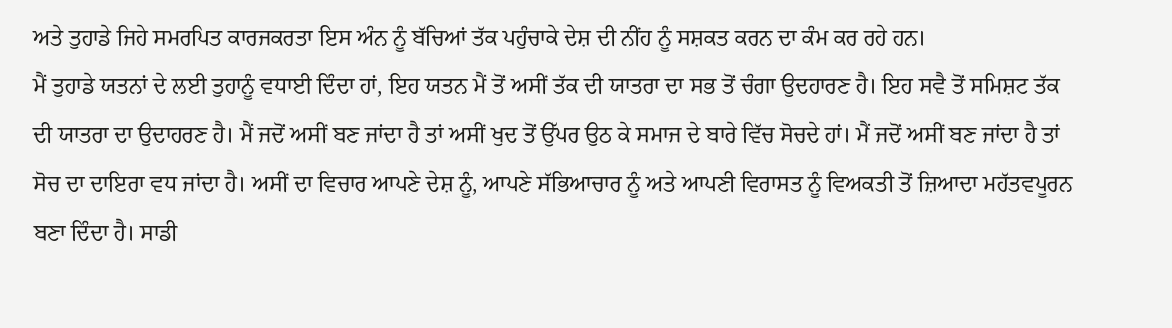ਅਤੇ ਤੁਹਾਡੇ ਜਿਹੇ ਸਮਰਪਿਤ ਕਾਰਜਕਰਤਾ ਇਸ ਅੰਨ ਨੂੰ ਬੱਚਿਆਂ ਤੱਕ ਪਹੁੰਚਾਕੇ ਦੇਸ਼ ਦੀ ਨੀਂਹ ਨੂੰ ਸਸ਼ਕਤ ਕਰਨ ਦਾ ਕੰਮ ਕਰ ਰਹੇ ਹਨ।
ਮੈਂ ਤੁਹਾਡੇ ਯਤਨਾਂ ਦੇ ਲਈ ਤੁਹਾਨੂੰ ਵਧਾਈ ਦਿੰਦਾ ਹਾਂ, ਇਹ ਯਤਨ ਮੈਂ ਤੋਂ ਅਸੀਂ ਤੱਕ ਦੀ ਯਾਤਰਾ ਦਾ ਸਭ ਤੋਂ ਚੰਗਾ ਉਦਹਾਰਣ ਹੈ। ਇਹ ਸਵੈ ਤੋਂ ਸਮਿਸ਼ਟ ਤੱਕ ਦੀ ਯਾਤਰਾ ਦਾ ਉਦਾਹਰਣ ਹੈ। ਮੈਂ ਜਦੋਂ ਅਸੀਂ ਬਣ ਜਾਂਦਾ ਹੈ ਤਾਂ ਅਸੀਂ ਖੁਦ ਤੋਂ ਉੱਪਰ ਉਠ ਕੇ ਸਮਾਜ ਦੇ ਬਾਰੇ ਵਿੱਚ ਸੋਚਦੇ ਹਾਂ। ਮੈਂ ਜਦੋਂ ਅਸੀਂ ਬਣ ਜਾਂਦਾ ਹੈ ਤਾਂ ਸੋਚ ਦਾ ਦਾਇਰਾ ਵਧ ਜਾਂਦਾ ਹੈ। ਅਸੀਂ ਦਾ ਵਿਚਾਰ ਆਪਣੇ ਦੇਸ਼ ਨੂੰ, ਆਪਣੇ ਸੱਭਿਆਚਾਰ ਨੂੰ ਅਤੇ ਆਪਣੀ ਵਿਰਾਸਤ ਨੂੰ ਵਿਅਕਤੀ ਤੋਂ ਜ਼ਿਆਦਾ ਮਹੱਤਵਪੂਰਨ ਬਣਾ ਦਿੰਦਾ ਹੈ। ਸਾਡੀ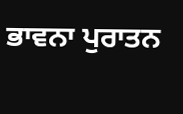ਭਾਵਨਾ ਪੁਰਾਤਨ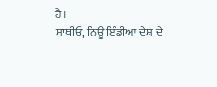ਹੈ।
ਸਾਥੀਓ, ਨਿਊ ਇੰਡੀਆ ਦੇਸ਼ ਦੇ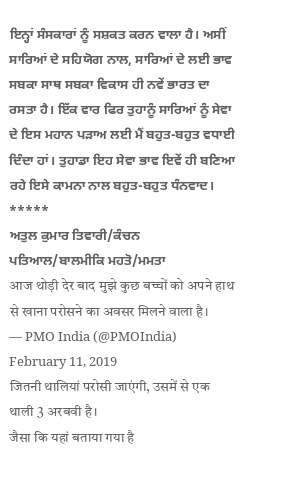ਇਨ੍ਹਾਂ ਸੰਸਕਾਰਾਂ ਨੂੰ ਸਸ਼ਕਤ ਕਰਨ ਵਾਲਾ ਹੈ। ਅਸੀਂ ਸਾਰਿਆਂ ਦੇ ਸਹਿਯੋਗ ਨਾਲ, ਸਾਰਿਆਂ ਦੇ ਲਈ ਭਾਵ ਸਬਕਾ ਸਾਥ ਸਬਕਾ ਵਿਕਾਸ ਹੀ ਨਵੇਂ ਭਾਰਤ ਦਾ ਰਸਤਾ ਹੈ। ਇੱਕ ਵਾਰ ਫਿਰ ਤੁਹਾਨੂੰ ਸਾਰਿਆਂ ਨੂੰ ਸੇਵਾ ਦੇ ਇਸ ਮਹਾਨ ਪੜਾਅ ਲਈ ਮੈਂ ਬਹੁਤ-ਬਹੁਤ ਵਧਾਈ ਦਿੰਦਾ ਹਾਂ। ਤੁਹਾਡਾ ਇਹ ਸੇਵਾ ਭਾਵ ਇਵੇਂ ਹੀ ਬਣਿਆ ਰਹੇ ਇਸੇ ਕਾਮਨਾ ਨਾਲ ਬਹੁਤ-ਬਹੁਤ ਧੰਨਵਾਦ।
*****
ਅਤੁਲ ਕੁਮਾਰ ਤਿਵਾਰੀ/ਕੰਚਨ ਪਤਿਆਲ/ਬਾਲਮੀਕਿ ਮਹਤੋ/ਮਮਤਾ
आज थोड़ी देर बाद मुझे कुछ बच्चों को अपने हाथ से खाना परोसने का अवसर मिलने वाला है।
— PMO India (@PMOIndia) February 11, 2019
जितनी थालियां परोसी जाएंगी, उसमें से एक थाली 3 अरबवी है।
जैसा कि यहां बताया गया है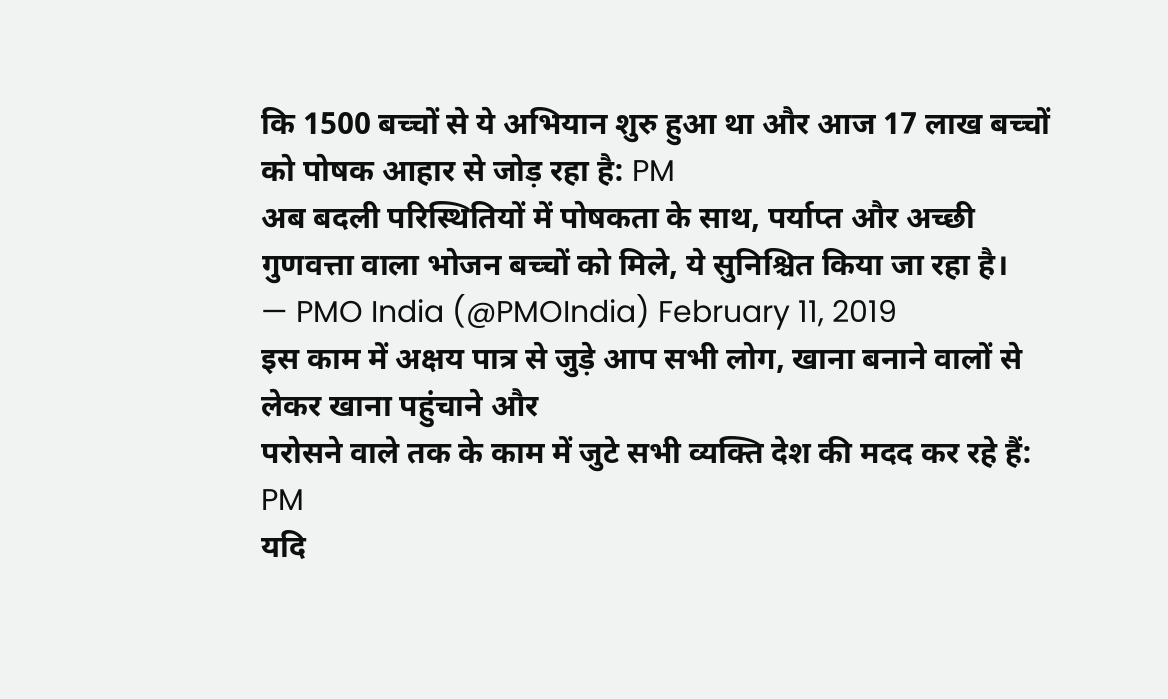कि 1500 बच्चों से ये अभियान शुरु हुआ था और आज 17 लाख बच्चों को पोषक आहार से जोड़ रहा है: PM
अब बदली परिस्थितियों में पोषकता के साथ, पर्याप्त और अच्छी गुणवत्ता वाला भोजन बच्चों को मिले, ये सुनिश्चित किया जा रहा है।
— PMO India (@PMOIndia) February 11, 2019
इस काम में अक्षय पात्र से जुड़े आप सभी लोग, खाना बनाने वालों से लेकर खाना पहुंचाने और
परोसने वाले तक के काम में जुटे सभी व्यक्ति देश की मदद कर रहे हैं: PM
यदि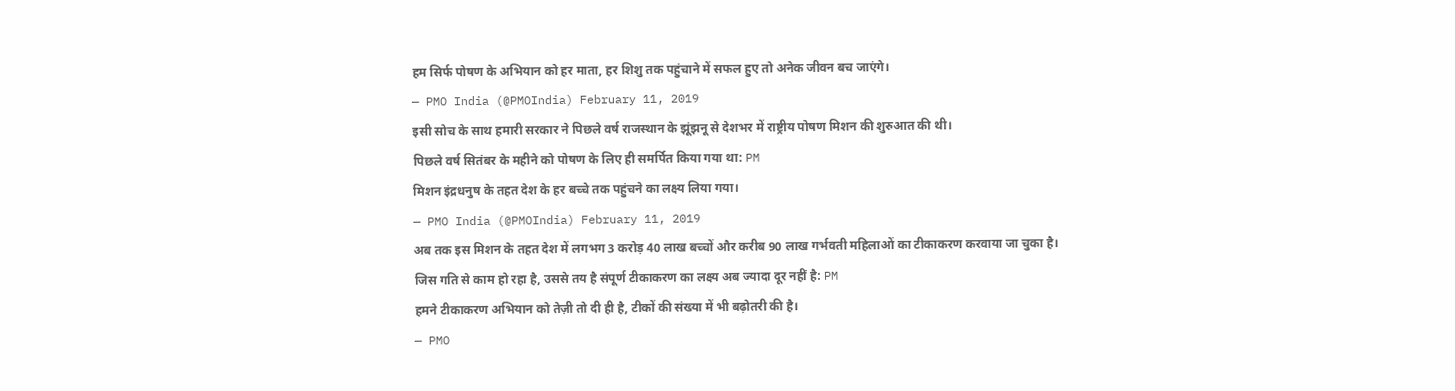हम सिर्फ पोषण के अभियान को हर माता, हर शिशु तक पहुंचाने में सफल हुए तो अनेक जीवन बच जाएंगे।
— PMO India (@PMOIndia) February 11, 2019
इसी सोच के साथ हमारी सरकार ने पिछले वर्ष राजस्थान के झूंझनू से देशभर में राष्ट्रीय पोषण मिशन की शुरुआत की थी।
पिछले वर्ष सितंबर के महीने को पोषण के लिए ही समर्पित किया गया था: PM
मिशन इंद्रधनुष के तहत देश के हर बच्चे तक पहुंचने का लक्ष्य लिया गया।
— PMO India (@PMOIndia) February 11, 2019
अब तक इस मिशन के तहत देश में लगभग 3 करोड़ 40 लाख बच्चों और करीब 90 लाख गर्भवती महिलाओं का टीकाकरण करवाया जा चुका है।
जिस गति से काम हो रहा है, उससे तय है संपूर्ण टीकाकरण का लक्ष्य अब ज्यादा दूर नहीं है: PM
हमने टीकाकरण अभियान को तेज़ी तो दी ही है, टीकों की संख्या में भी बढ़ोतरी की है।
— PMO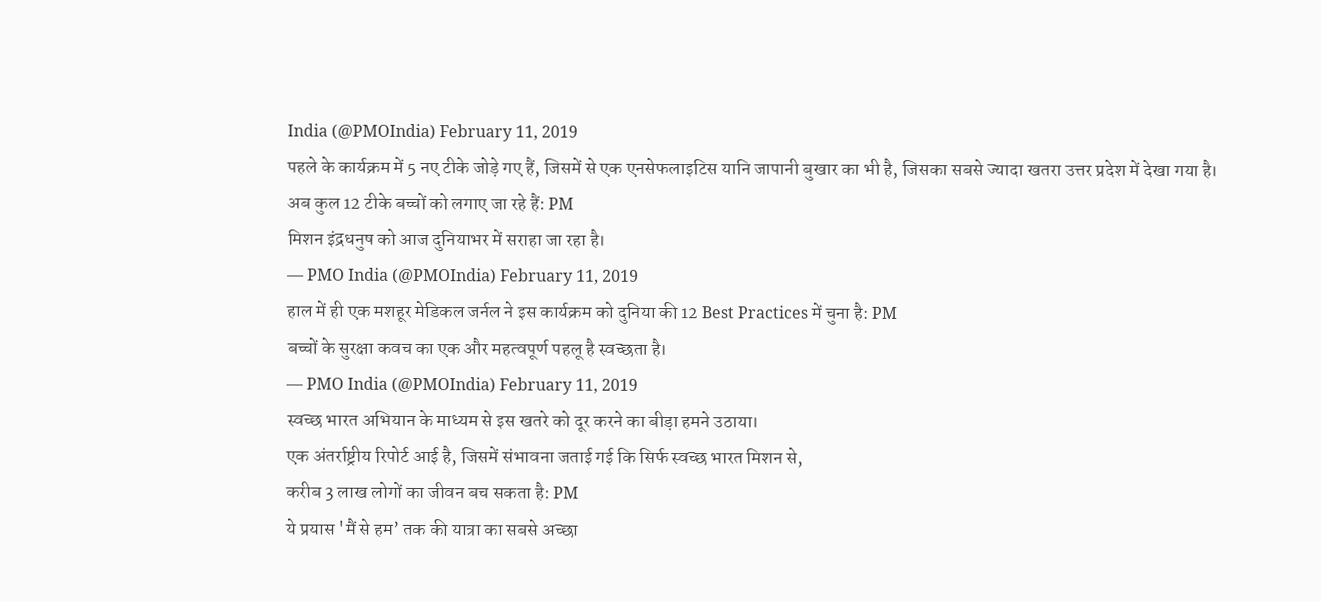India (@PMOIndia) February 11, 2019
पहले के कार्यक्रम में 5 नए टीके जोड़े गए हैं, जिसमें से एक एनसेफलाइटिस यानि जापानी बुखार का भी है, जिसका सबसे ज्यादा खतरा उत्तर प्रदेश में देखा गया है।
अब कुल 12 टीके बच्चों को लगाए जा रहे हैं: PM
मिशन इंद्रधनुष को आज दुनियाभर में सराहा जा रहा है।
— PMO India (@PMOIndia) February 11, 2019
हाल में ही एक मशहूर मेडिकल जर्नल ने इस कार्यक्रम को दुनिया की 12 Best Practices में चुना है: PM
बच्चों के सुरक्षा कवच का एक और महत्वपूर्ण पहलू है स्वच्छता है।
— PMO India (@PMOIndia) February 11, 2019
स्वच्छ भारत अभियान के माध्यम से इस खतरे को दूर करने का बीड़ा हमने उठाया।
एक अंतर्राष्ट्रीय रिपोर्ट आई है, जिसमें संभावना जताई गई कि सिर्फ स्वच्छ भारत मिशन से,
करीब 3 लाख लोगों का जीवन बच सकता है: PM
ये प्रयास 'मैं से हम’ तक की यात्रा का सबसे अच्छा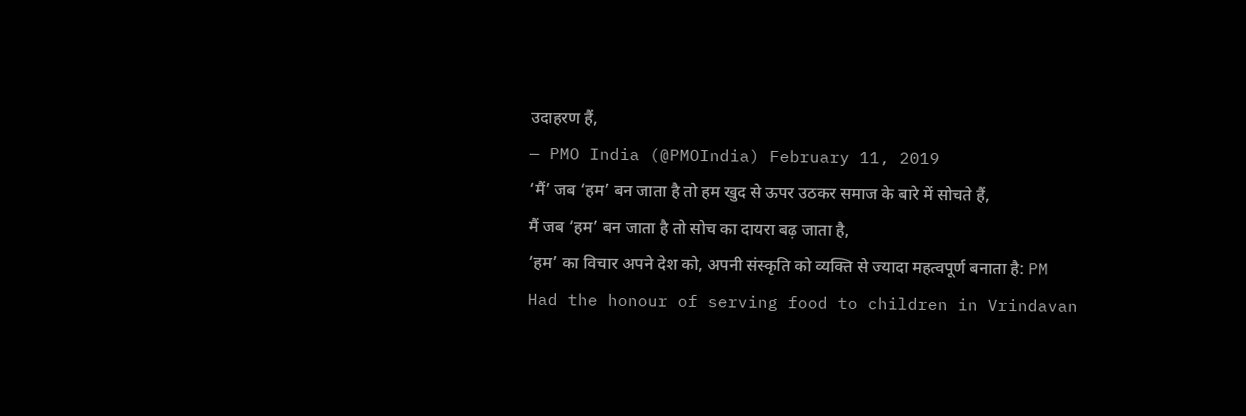उदाहरण हैं,
— PMO India (@PMOIndia) February 11, 2019
‘मैं’ जब ‘हम’ बन जाता है तो हम खुद से ऊपर उठकर समाज के बारे में सोचते हैं,
मैं जब ‘हम’ बन जाता है तो सोच का दायरा बढ़ जाता है,
‘हम’ का विचार अपने देश को, अपनी संस्कृति को व्यक्ति से ज्यादा महत्वपूर्ण बनाता है: PM
Had the honour of serving food to children in Vrindavan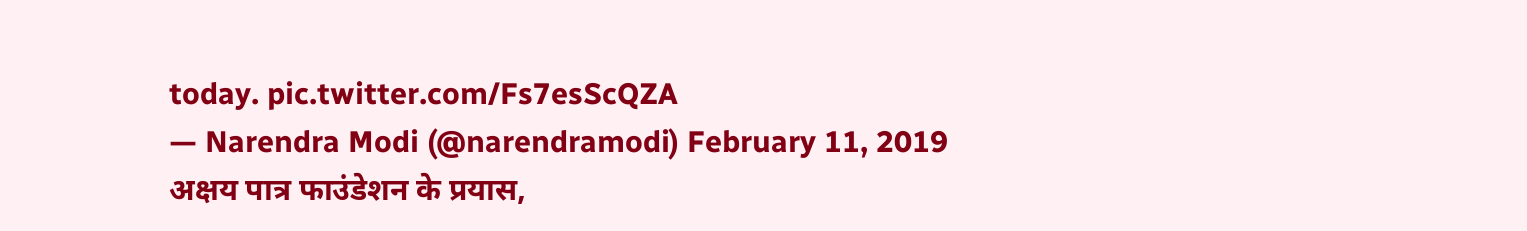today. pic.twitter.com/Fs7esScQZA
— Narendra Modi (@narendramodi) February 11, 2019
अक्षय पात्र फाउंडेशन के प्रयास,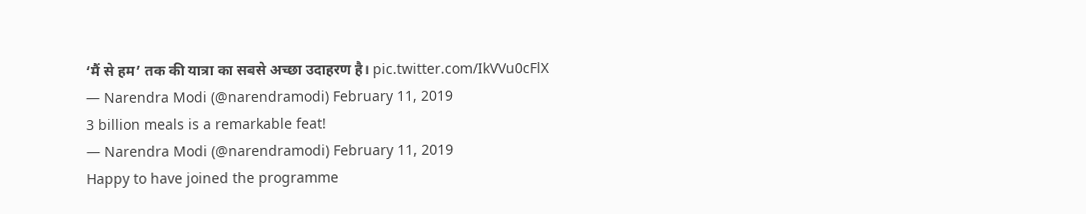‘मैं से हम’ तक की यात्रा का सबसे अच्छा उदाहरण है। pic.twitter.com/IkVVu0cFlX
— Narendra Modi (@narendramodi) February 11, 2019
3 billion meals is a remarkable feat!
— Narendra Modi (@narendramodi) February 11, 2019
Happy to have joined the programme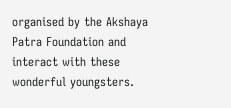organised by the Akshaya Patra Foundation and interact with these wonderful youngsters.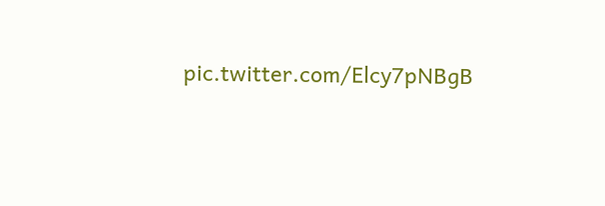pic.twitter.com/Elcy7pNBgB